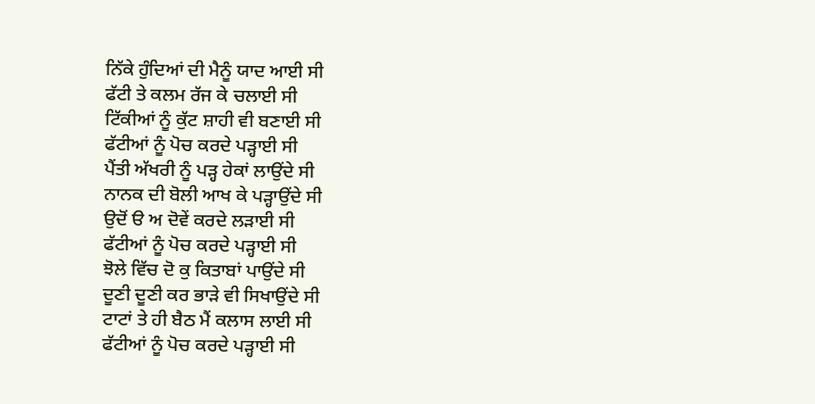ਨਿੱਕੇ ਹੁੰਦਿਆਂ ਦੀ ਮੈਨੂੰ ਯਾਦ ਆਈ ਸੀ
ਫੱਟੀ ਤੇ ਕਲਮ ਰੱਜ ਕੇ ਚਲਾਈ ਸੀ
ਟਿੱਕੀਆਂ ਨੂੰ ਕੁੱਟ ਸ਼ਾਹੀ ਵੀ ਬਣਾਈ ਸੀ
ਫੱਟੀਆਂ ਨੂੰ ਪੋਚ ਕਰਦੇ ਪੜ੍ਹਾਈ ਸੀ
ਪੈਂਤੀ ਅੱਖਰੀ ਨੂੰ ਪੜ੍ਹ ਹੇਕਾਂ ਲਾਉਂਦੇ ਸੀ
ਨਾਨਕ ਦੀ ਬੋਲੀ ਆਖ ਕੇ ਪੜ੍ਹਾਉਂਦੇ ਸੀ
ਉਦੋਂ ੳ ਅ ਦੋਵੇਂ ਕਰਦੇ ਲੜਾਈ ਸੀ
ਫੱਟੀਆਂ ਨੂੰ ਪੋਚ ਕਰਦੇ ਪੜ੍ਹਾਈ ਸੀ
ਝੋਲੇ ਵਿੱਚ ਦੋ ਕੁ ਕਿਤਾਬਾਂ ਪਾਉਂਦੇ ਸੀ
ਦੂਣੀ ਦੂਣੀ ਕਰ ਭਾੜੇ ਵੀ ਸਿਖਾਉਂਦੇ ਸੀ
ਟਾਟਾਂ ਤੇ ਹੀ ਬੈਠ ਮੈਂ ਕਲਾਸ ਲਾਈ ਸੀ
ਫੱਟੀਆਂ ਨੂੰ ਪੋਚ ਕਰਦੇ ਪੜ੍ਹਾਈ ਸੀ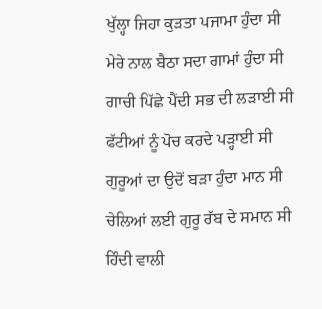ਖੁੱਲ੍ਹਾ ਜਿਹਾ ਕੁੜਤਾ ਪਜਾਮਾ ਹੁੰਦਾ ਸੀ
ਮੇਰੇ ਨਾਲ ਬੈਠਾ ਸਦਾ ਗਾਮਾਂ ਹੁੰਦਾ ਸੀ
ਗਾਚੀ ਪਿੱਛੇ ਪੈਂਦੀ ਸਭ ਦੀ ਲੜਾਈ ਸੀ
ਫੱਟੀਆਂ ਨੂੰ ਪੋਚ ਕਰਦੇ ਪੜ੍ਹਾਈ ਸੀ
ਗੁਰੂਆਂ ਦਾ ਉਦੋਂ ਬੜਾ ਹੁੰਦਾ ਮਾਨ ਸੀ
ਚੇਲਿਆਂ ਲਈ ਗੁਰੂ ਰੱਬ ਦੇ ਸਮਾਨ ਸੀ
ਹਿੰਦੀ ਵਾਲੀ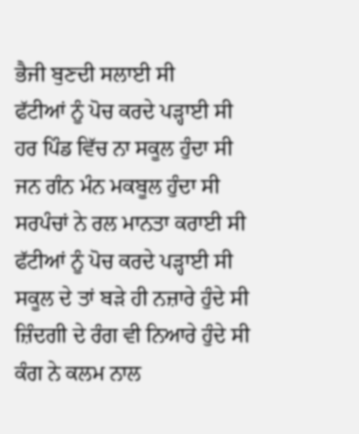ਭੈਜੀ ਬੁਣਦੀ ਸਲਾਈ ਸੀ
ਫੱਟੀਆਂ ਨੂੰ ਪੋਚ ਕਰਦੇ ਪੜ੍ਹਾਈ ਸੀ
ਹਰ ਪਿੰਡ ਵਿੱਚ ਨਾ ਸਕੂਲ ਹੁੰਦਾ ਸੀ
ਜਨ ਗੰਨ ਮੰਨ ਮਕਬੂਲ ਹੁੰਦਾ ਸੀ
ਸਰਪੰਚਾਂ ਨੇ ਰਲ ਮਾਨਤਾ ਕਰਾਈ ਸੀ
ਫੱਟੀਆਂ ਨੂੰ ਪੋਚ ਕਰਦੇ ਪੜ੍ਹਾਈ ਸੀ
ਸਕੂਲ ਦੇ ਤਾਂ ਬੜੇ ਹੀ ਨਜ਼ਾਰੇ ਹੁੰਦੇ ਸੀ
ਜ਼ਿੰਦਗੀ ਦੇ ਰੰਗ ਵੀ ਨਿਆਰੇ ਹੁੰਦੇ ਸੀ
ਕੰਗ ਨੇ ਕਲਮ ਨਾਲ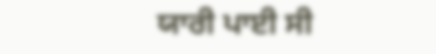ਯਾਰੀ ਪਾਈ ਸੀ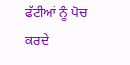ਫੱਟੀਆਂ ਨੂੰ ਪੋਚ ਕਰਦੇ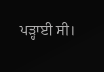ਪੜ੍ਹਾਈ ਸੀ।